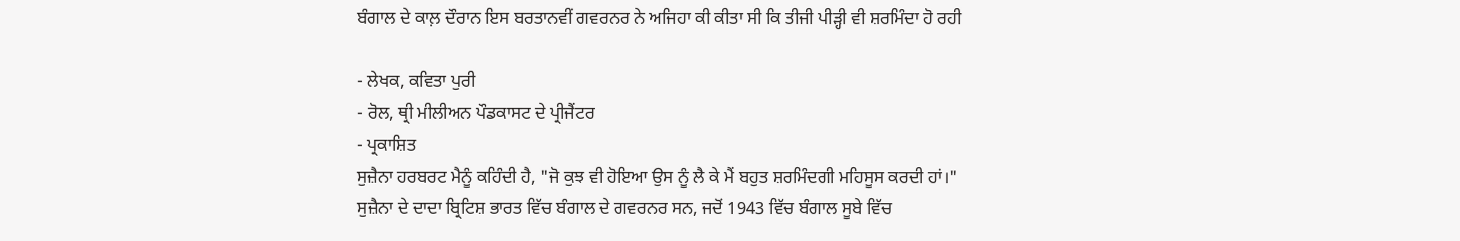ਬੰਗਾਲ ਦੇ ਕਾਲ਼ ਦੌਰਾਨ ਇਸ ਬਰਤਾਨਵੀਂ ਗਵਰਨਰ ਨੇ ਅਜਿਹਾ ਕੀ ਕੀਤਾ ਸੀ ਕਿ ਤੀਜੀ ਪੀੜ੍ਹੀ ਵੀ ਸ਼ਰਮਿੰਦਾ ਹੋ ਰਹੀ

- ਲੇਖਕ, ਕਵਿਤਾ ਪੁਰੀ
- ਰੋਲ, ਥ੍ਰੀ ਮੀਲੀਅਨ ਪੌਡਕਾਸਟ ਦੇ ਪ੍ਰੀਜੈਂਟਰ
- ਪ੍ਰਕਾਸ਼ਿਤ
ਸੁਜ਼ੈਨਾ ਹਰਬਰਟ ਮੈਨੂੰ ਕਹਿੰਦੀ ਹੈ, "ਜੋ ਕੁਝ ਵੀ ਹੋਇਆ ਉਸ ਨੂੰ ਲੈ ਕੇ ਮੈਂ ਬਹੁਤ ਸ਼ਰਮਿੰਦਗੀ ਮਹਿਸੂਸ ਕਰਦੀ ਹਾਂ।"
ਸੁਜ਼ੈਨਾ ਦੇ ਦਾਦਾ ਬ੍ਰਿਟਿਸ਼ ਭਾਰਤ ਵਿੱਚ ਬੰਗਾਲ ਦੇ ਗਵਰਨਰ ਸਨ, ਜਦੋਂ 1943 ਵਿੱਚ ਬੰਗਾਲ ਸੂਬੇ ਵਿੱਚ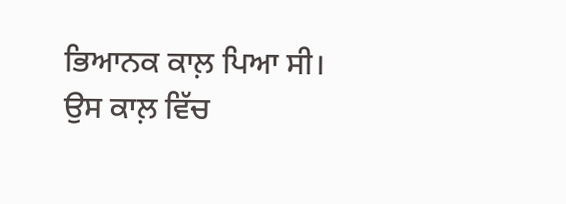ਭਿਆਨਕ ਕਾਲ਼ ਪਿਆ ਸੀ। ਉਸ ਕਾਲ਼ ਵਿੱਚ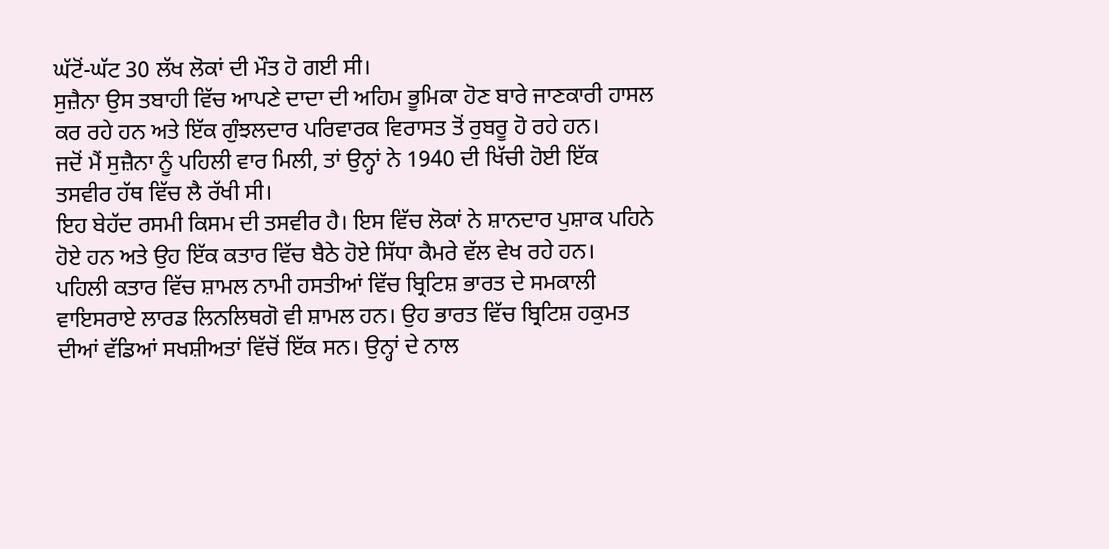ਘੱਟੋਂ-ਘੱਟ 30 ਲੱਖ ਲੋਕਾਂ ਦੀ ਮੌਤ ਹੋ ਗਈ ਸੀ।
ਸੁਜ਼ੈਨਾ ਉਸ ਤਬਾਹੀ ਵਿੱਚ ਆਪਣੇ ਦਾਦਾ ਦੀ ਅਹਿਮ ਭੂਮਿਕਾ ਹੋਣ ਬਾਰੇ ਜਾਣਕਾਰੀ ਹਾਸਲ ਕਰ ਰਹੇ ਹਨ ਅਤੇ ਇੱਕ ਗੁੰਝਲਦਾਰ ਪਰਿਵਾਰਕ ਵਿਰਾਸਤ ਤੋਂ ਰੁਬਰੂ ਹੋ ਰਹੇ ਹਨ।
ਜਦੋਂ ਮੈਂ ਸੁਜ਼ੈਨਾ ਨੂੰ ਪਹਿਲੀ ਵਾਰ ਮਿਲੀ, ਤਾਂ ਉਨ੍ਹਾਂ ਨੇ 1940 ਦੀ ਖਿੱਚੀ ਹੋਈ ਇੱਕ ਤਸਵੀਰ ਹੱਥ ਵਿੱਚ ਲੈ ਰੱਖੀ ਸੀ।
ਇਹ ਬੇਹੱਦ ਰਸਮੀ ਕਿਸਮ ਦੀ ਤਸਵੀਰ ਹੈ। ਇਸ ਵਿੱਚ ਲੋਕਾਂ ਨੇ ਸ਼ਾਨਦਾਰ ਪੁਸ਼ਾਕ ਪਹਿਨੇ ਹੋਏ ਹਨ ਅਤੇ ਉਹ ਇੱਕ ਕਤਾਰ ਵਿੱਚ ਬੈਠੇ ਹੋਏ ਸਿੱਧਾ ਕੈਮਰੇ ਵੱਲ ਵੇਖ ਰਹੇ ਹਨ।
ਪਹਿਲੀ ਕਤਾਰ ਵਿੱਚ ਸ਼ਾਮਲ ਨਾਮੀ ਹਸਤੀਆਂ ਵਿੱਚ ਬ੍ਰਿਟਿਸ਼ ਭਾਰਤ ਦੇ ਸਮਕਾਲੀ ਵਾਇਸਰਾਏ ਲਾਰਡ ਲਿਨਲਿਥਗੋ ਵੀ ਸ਼ਾਮਲ ਹਨ। ਉਹ ਭਾਰਤ ਵਿੱਚ ਬ੍ਰਿਟਿਸ਼ ਹਕੁਮਤ ਦੀਆਂ ਵੱਡਿਆਂ ਸਖਸ਼ੀਅਤਾਂ ਵਿੱਚੋਂ ਇੱਕ ਸਨ। ਉਨ੍ਹਾਂ ਦੇ ਨਾਲ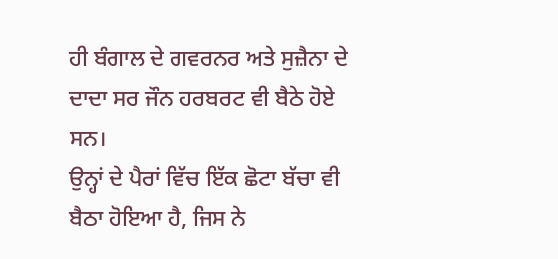ਹੀ ਬੰਗਾਲ ਦੇ ਗਵਰਨਰ ਅਤੇ ਸੁਜ਼ੈਨਾ ਦੇ ਦਾਦਾ ਸਰ ਜੌਨ ਹਰਬਰਟ ਵੀ ਬੈਠੇ ਹੋਏ ਸਨ।
ਉਨ੍ਹਾਂ ਦੇ ਪੈਰਾਂ ਵਿੱਚ ਇੱਕ ਛੋਟਾ ਬੱਚਾ ਵੀ ਬੈਠਾ ਹੋਇਆ ਹੈ, ਜਿਸ ਨੇ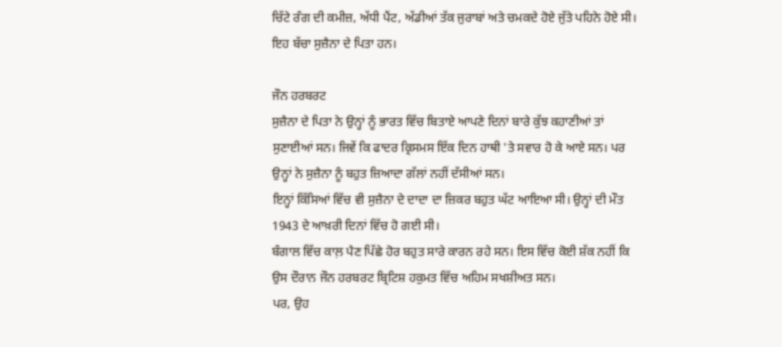ਚਿੱਟੇ ਰੰਗ ਦੀ ਕਮੀਜ਼, ਅੱਧੀ ਪੈਂਟ, ਅੱਡੀਆਂ ਤੱਕ ਜੁਰਾਬਾਂ ਅਤੇ ਚਮਕਦੇ ਹੋਏ ਜੁੱਤੇ ਪਹਿਨੇ ਹੋਏ ਸੀ। ਇਹ ਬੱਚਾ ਸੁਜ਼ੈਨਾ ਦੇ ਪਿਤਾ ਹਨ।

ਜੌਨ ਹਰਬਰਟ
ਸੁਜ਼ੈਨਾ ਦੇ ਪਿਤਾ ਨੇ ਉਨ੍ਹਾਂ ਨੂੰ ਭਾਰਤ ਵਿੱਚ ਬਿਤਾਏ ਆਪਣੇ ਦਿਨਾਂ ਬਾਰੇ ਕੁੱਝ ਕਹਾਣੀਆਂ ਤਾਂ ਸੁਣਾਈਆਂ ਸਨ। ਜਿਵੇਂ ਕਿ ਫਾਦਰ ਕ੍ਰਿਸਮਸ ਇੱਕ ਦਿਨ ਹਾਥੀ 'ਤੇ ਸਵਾਰ ਹੋ ਕੇ ਆਏ ਸਨ। ਪਰ ਉਨ੍ਹਾਂ ਨੇ ਸੁਜ਼ੈਨਾ ਨੂੰ ਬਹੁਤ ਜ਼ਿਆਦਾ ਗੱਲਾਂ ਨਹੀਂ ਦੱਸੀਆਂ ਸਨ।
ਇਨ੍ਹਾਂ ਕਿੱਸਿਆਂ ਵਿੱਚ ਵੀ ਸੁਜ਼ੈਨਾ ਦੇ ਦਾਦਾ ਦਾ ਜ਼ਿਕਰ ਬਹੁਤ ਘੱਟ ਆਇਆ ਸੀ। ਉਨ੍ਹਾਂ ਦੀ ਮੌਤ 1943 ਦੇ ਆਖ਼ਰੀ ਦਿਨਾਂ ਵਿੱਚ ਹੋ ਗਈ ਸੀ।
ਬੰਗਾਲ ਵਿੱਚ ਕਾਲ਼ ਪੈਣ ਪਿੱਛੇ ਹੋਰ ਬਹੁਤ ਸਾਰੇ ਕਾਰਨ ਰਹੇ ਸਨ। ਇਸ ਵਿੱਚ ਕੋਈ ਸ਼ੱਕ ਨਹੀਂ ਕਿ ਉਸ ਦੌਰਾਨ ਜੌਨ ਹਰਬਰਟ ਬ੍ਰਿਟਿਸ਼ ਹਕੁਮਤ ਵਿੱਚ ਅਹਿਮ ਸਖਸ਼ੀਅਤ ਸਨ।
ਪਰ, ਉਹ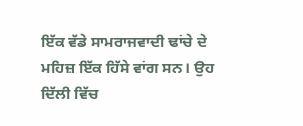ਇੱਕ ਵੱਡੇ ਸਾਮਰਾਜਵਾਦੀ ਢਾਂਚੇ ਦੇ ਮਹਿਜ਼ ਇੱਕ ਹਿੱਸੇ ਵਾਂਗ ਸਨ। ਉਹ ਦਿੱਲੀ ਵਿੱਚ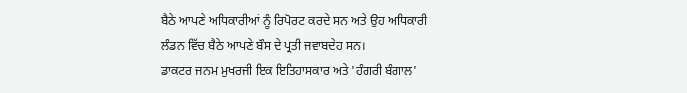ਬੈਠੇ ਆਪਣੇ ਅਧਿਕਾਰੀਆਂ ਨੂੰ ਰਿਪੋਰਟ ਕਰਦੇ ਸਨ ਅਤੇ ਉਹ ਅਧਿਕਾਰੀ ਲੰਡਨ ਵਿੱਚ ਬੈਠੇ ਆਪਣੇ ਬੌਸ ਦੇ ਪ੍ਰਤੀ ਜਵਾਬਦੇਹ ਸਨ।
ਡਾਕਟਰ ਜਨਮ ਮੁਖਰਜੀ ਇਕ ਇਤਿਹਾਸਕਾਰ ਅਤੇ 'ਹੰਗਰੀ ਬੰਗਾਲ'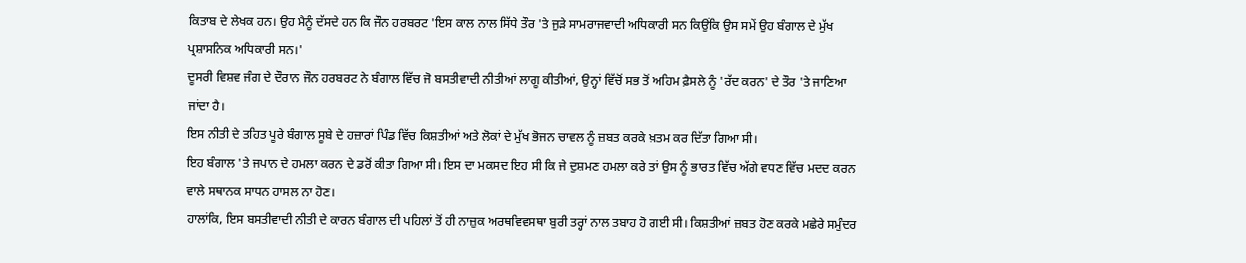ਕਿਤਾਬ ਦੇ ਲੇਖਕ ਹਨ। ਉਹ ਮੈਨੂੰ ਦੱਸਦੇ ਹਨ ਕਿ ਜੌਨ ਹਰਬਰਟ 'ਇਸ ਕਾਲ ਨਾਲ ਸਿੱਧੇ ਤੌਰ 'ਤੇ ਜੁੜੇ ਸਾਮਰਾਜਵਾਦੀ ਅਧਿਕਾਰੀ ਸਨ ਕਿਉਂਕਿ ਉਸ ਸਮੇਂ ਉਹ ਬੰਗਾਲ ਦੇ ਮੁੱਖ ਪ੍ਰਸ਼ਾਸਨਿਕ ਅਧਿਕਾਰੀ ਸਨ।'
ਦੂਸਰੀ ਵਿਸ਼ਵ ਜੰਗ ਦੇ ਦੌਰਾਨ ਜੌਨ ਹਰਬਰਟ ਨੇ ਬੰਗਾਲ ਵਿੱਚ ਜੋ ਬਸਤੀਵਾਦੀ ਨੀਤੀਆਂ ਲਾਗੂ ਕੀਤੀਆਂ, ਉਨ੍ਹਾਂ ਵਿੱਚੋਂ ਸਭ ਤੋਂ ਅਹਿਮ ਫ਼ੈਸਲੇ ਨੂੰ 'ਰੱਦ ਕਰਨ' ਦੇ ਤੌਰ 'ਤੇ ਜਾਣਿਆ ਜਾਂਦਾ ਹੈ।
ਇਸ ਨੀਤੀ ਦੇ ਤਹਿਤ ਪੂਰੇ ਬੰਗਾਲ ਸੂਬੇ ਦੇ ਹਜ਼ਾਰਾਂ ਪਿੰਡ ਵਿੱਚ ਕਿਸ਼ਤੀਆਂ ਅਤੇ ਲੋਕਾਂ ਦੇ ਮੁੱਖ ਭੋਜਨ ਚਾਵਲ ਨੂੰ ਜ਼ਬਤ ਕਰਕੇ ਖ਼ਤਮ ਕਰ ਦਿੱਤਾ ਗਿਆ ਸੀ।
ਇਹ ਬੰਗਾਲ 'ਤੇ ਜਪਾਨ ਦੇ ਹਮਲਾ ਕਰਨ ਦੇ ਡਰੋਂ ਕੀਤਾ ਗਿਆ ਸੀ। ਇਸ ਦਾ ਮਕਸਦ ਇਹ ਸੀ ਕਿ ਜੇ ਦੁਸ਼ਮਣ ਹਮਲਾ ਕਰੇ ਤਾਂ ਉਸ ਨੂੰ ਭਾਰਤ ਵਿੱਚ ਅੱਗੇ ਵਧਣ ਵਿੱਚ ਮਦਦ ਕਰਨ ਵਾਲੇ ਸਥਾਨਕ ਸਾਧਨ ਹਾਸਲ ਨਾ ਹੋਣ।
ਹਾਲਾਂਕਿ, ਇਸ ਬਸਤੀਵਾਦੀ ਨੀਤੀ ਦੇ ਕਾਰਨ ਬੰਗਾਲ ਦੀ ਪਹਿਲਾਂ ਤੋਂ ਹੀ ਨਾਜ਼ੁਕ ਅਰਥਵਿਵਸਥਾ ਬੁਰੀ ਤਰ੍ਹਾਂ ਨਾਲ ਤਬਾਹ ਹੋ ਗਈ ਸੀ। ਕਿਸ਼ਤੀਆਂ ਜ਼ਬਤ ਹੋਣ ਕਰਕੇ ਮਛੇਰੇ ਸਮੁੰਦਰ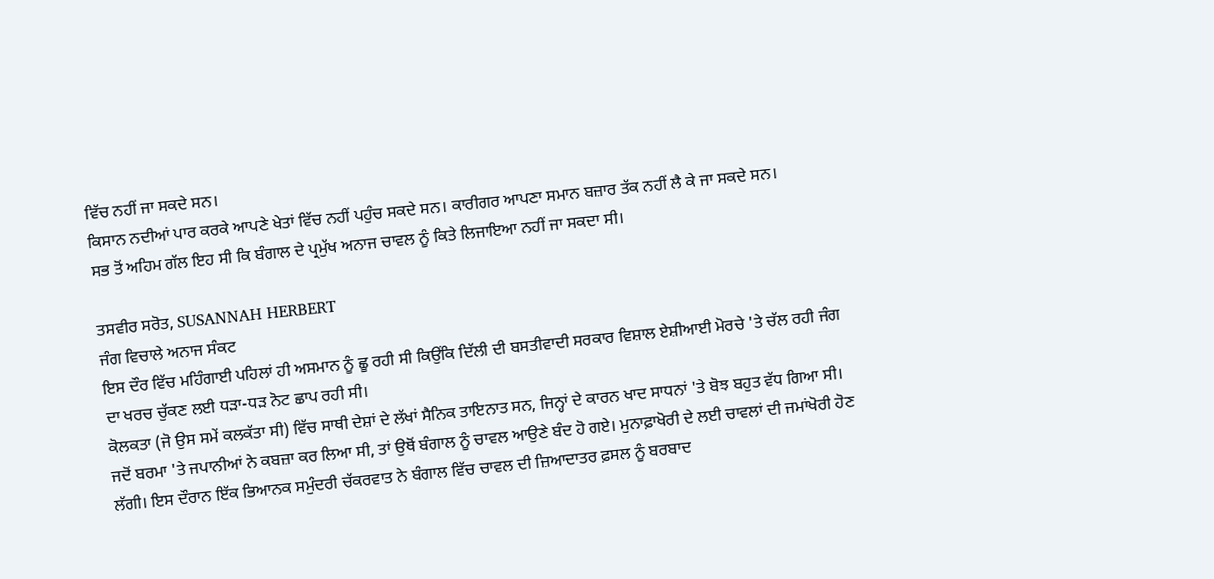ਵਿੱਚ ਨਹੀਂ ਜਾ ਸਕਦੇ ਸਨ।
ਕਿਸਾਨ ਨਦੀਆਂ ਪਾਰ ਕਰਕੇ ਆਪਣੇ ਖੇਤਾਂ ਵਿੱਚ ਨਹੀਂ ਪਹੁੰਚ ਸਕਦੇ ਸਨ। ਕਾਰੀਗਰ ਆਪਣਾ ਸਮਾਨ ਬਜ਼ਾਰ ਤੱਕ ਨਹੀਂ ਲੈ ਕੇ ਜਾ ਸਕਦੇ ਸਨ।
ਸਭ ਤੋਂ ਅਹਿਮ ਗੱਲ ਇਹ ਸੀ ਕਿ ਬੰਗਾਲ ਦੇ ਪ੍ਰਮੁੱਖ ਅਨਾਜ ਚਾਵਲ ਨੂੰ ਕਿਤੇ ਲਿਜਾਇਆ ਨਹੀਂ ਜਾ ਸਕਦਾ ਸੀ।

ਤਸਵੀਰ ਸਰੋਤ, SUSANNAH HERBERT
ਜੰਗ ਵਿਚਾਲੇ ਅਨਾਜ ਸੰਕਟ
ਇਸ ਦੌਰ ਵਿੱਚ ਮਹਿੰਗਾਈ ਪਹਿਲਾਂ ਹੀ ਅਸਮਾਨ ਨੂੰ ਛੂ ਰਹੀ ਸੀ ਕਿਉਂਕਿ ਦਿੱਲੀ ਦੀ ਬਸਤੀਵਾਦੀ ਸਰਕਾਰ ਵਿਸ਼ਾਲ ਏਸ਼ੀਆਈ ਮੋਰਚੇ 'ਤੇ ਚੱਲ ਰਹੀ ਜੰਗ ਦਾ ਖਰਚ ਚੁੱਕਣ ਲਈ ਧੜਾ-ਧੜ ਨੋਟ ਛਾਪ ਰਹੀ ਸੀ।
ਕੋਲਕਤਾ (ਜੋ ਉਸ ਸਮੇਂ ਕਲਕੱਤਾ ਸੀ) ਵਿੱਚ ਸਾਥੀ ਦੇਸ਼ਾਂ ਦੇ ਲੱਖਾਂ ਸੈਨਿਕ ਤਾਇਨਾਤ ਸਨ, ਜਿਨ੍ਹਾਂ ਦੇ ਕਾਰਨ ਖਾਦ ਸਾਧਨਾਂ 'ਤੇ ਬੋਝ ਬਹੁਤ ਵੱਧ ਗਿਆ ਸੀ।
ਜਦੋਂ ਬਰਮਾ 'ਤੇ ਜਪਾਨੀਆਂ ਨੇ ਕਬਜ਼ਾ ਕਰ ਲਿਆ ਸੀ, ਤਾਂ ਉਥੋਂ ਬੰਗਾਲ ਨੂੰ ਚਾਵਲ ਆਉਣੇ ਬੰਦ ਹੋ ਗਏ। ਮੁਨਾਫ਼ਾਖੋਰੀ ਦੇ ਲਈ ਚਾਵਲਾਂ ਦੀ ਜਮਾਂਖੋਰੀ ਹੋਣ ਲੱਗੀ। ਇਸ ਦੌਰਾਨ ਇੱਕ ਭਿਆਨਕ ਸਮੁੰਦਰੀ ਚੱਕਰਵਾਤ ਨੇ ਬੰਗਾਲ ਵਿੱਚ ਚਾਵਲ ਦੀ ਜ਼ਿਆਦਾਤਰ ਫ਼ਸਲ ਨੂੰ ਬਰਬਾਦ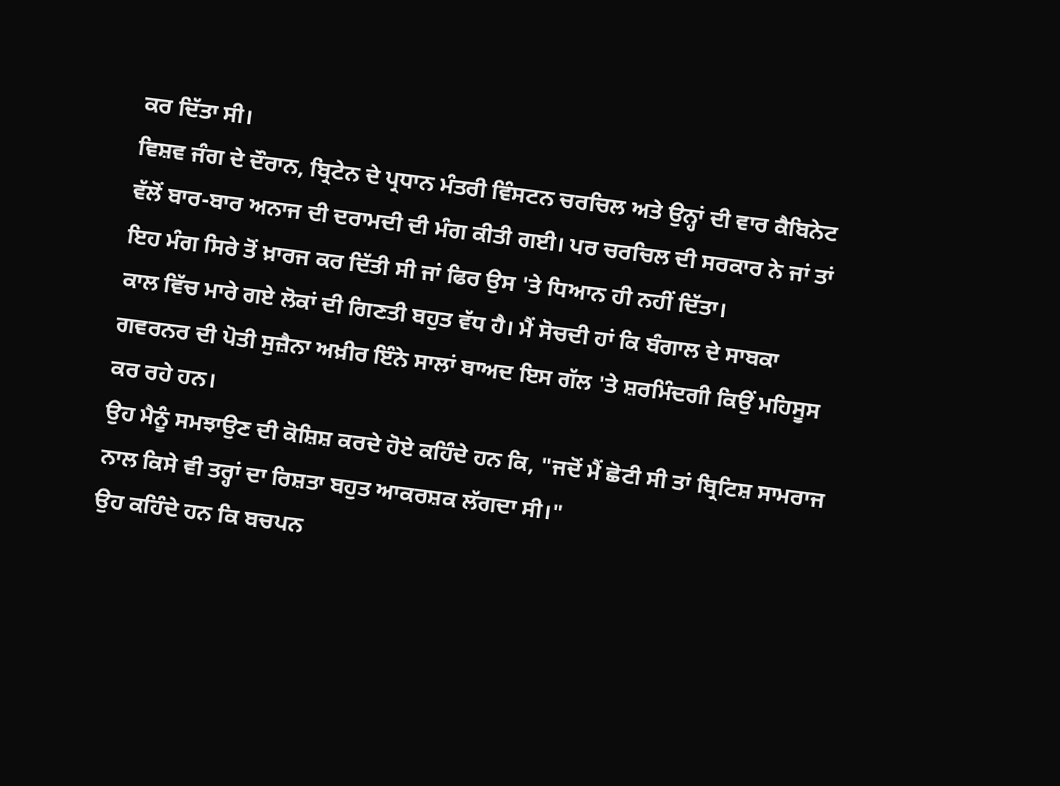ਕਰ ਦਿੱਤਾ ਸੀ।
ਵਿਸ਼ਵ ਜੰਗ ਦੇ ਦੌਰਾਨ, ਬ੍ਰਿਟੇਨ ਦੇ ਪ੍ਰਧਾਨ ਮੰਤਰੀ ਵਿੰਸਟਨ ਚਰਚਿਲ ਅਤੇ ਉਨ੍ਹਾਂ ਦੀ ਵਾਰ ਕੈਬਿਨੇਟ ਵੱਲੋਂ ਬਾਰ-ਬਾਰ ਅਨਾਜ ਦੀ ਦਰਾਮਦੀ ਦੀ ਮੰਗ ਕੀਤੀ ਗਈ। ਪਰ ਚਰਚਿਲ ਦੀ ਸਰਕਾਰ ਨੇ ਜਾਂ ਤਾਂ ਇਹ ਮੰਗ ਸਿਰੇ ਤੋਂ ਖ਼ਾਰਜ ਕਰ ਦਿੱਤੀ ਸੀ ਜਾਂ ਫਿਰ ਉਸ 'ਤੇ ਧਿਆਨ ਹੀ ਨਹੀਂ ਦਿੱਤਾ।
ਕਾਲ ਵਿੱਚ ਮਾਰੇ ਗਏ ਲੋਕਾਂ ਦੀ ਗਿਣਤੀ ਬਹੁਤ ਵੱਧ ਹੈ। ਮੈਂ ਸੋਚਦੀ ਹਾਂ ਕਿ ਬੰਗਾਲ ਦੇ ਸਾਬਕਾ ਗਵਰਨਰ ਦੀ ਪੋਤੀ ਸੁਜ਼ੈਨਾ ਅਖ਼ੀਰ ਇੰਨੇ ਸਾਲਾਂ ਬਾਅਦ ਇਸ ਗੱਲ 'ਤੇ ਸ਼ਰਮਿੰਦਗੀ ਕਿਉਂ ਮਹਿਸੂਸ ਕਰ ਰਹੇ ਹਨ।
ਉਹ ਮੈਨੂੰ ਸਮਝਾਉਣ ਦੀ ਕੋਸ਼ਿਸ਼ ਕਰਦੇ ਹੋਏ ਕਹਿੰਦੇ ਹਨ ਕਿ, "ਜਦੋਂ ਮੈਂ ਛੋਟੀ ਸੀ ਤਾਂ ਬ੍ਰਿਟਿਸ਼ ਸਾਮਰਾਜ ਨਾਲ ਕਿਸੇ ਵੀ ਤਰ੍ਹਾਂ ਦਾ ਰਿਸ਼ਤਾ ਬਹੁਤ ਆਕਰਸ਼ਕ ਲੱਗਦਾ ਸੀ।"
ਉਹ ਕਹਿੰਦੇ ਹਨ ਕਿ ਬਚਪਨ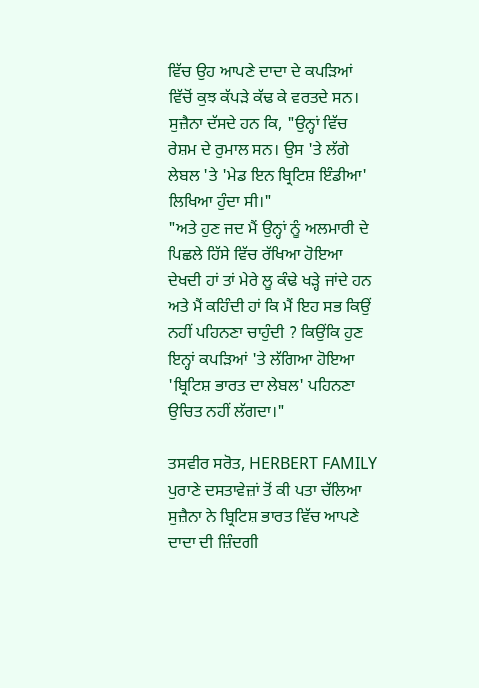ਵਿੱਚ ਉਹ ਆਪਣੇ ਦਾਦਾ ਦੇ ਕਪੜਿਆਂ ਵਿੱਚੋਂ ਕੁਝ ਕੱਪੜੇ ਕੱਢ ਕੇ ਵਰਤਦੇ ਸਨ। ਸੁਜ਼ੈਨਾ ਦੱਸਦੇ ਹਨ ਕਿ, "ਉਨ੍ਹਾਂ ਵਿੱਚ ਰੇਸ਼ਮ ਦੇ ਰੁਮਾਲ ਸਨ। ਉਸ 'ਤੇ ਲੱਗੇ ਲੇਬਲ 'ਤੇ 'ਮੇਡ ਇਨ ਬ੍ਰਿਟਿਸ਼ ਇੰਡੀਆ' ਲਿਖਿਆ ਹੁੰਦਾ ਸੀ।"
"ਅਤੇ ਹੁਣ ਜਦ ਮੈਂ ਉਨ੍ਹਾਂ ਨੂੰ ਅਲਮਾਰੀ ਦੇ ਪਿਛਲੇ ਹਿੱਸੇ ਵਿੱਚ ਰੱਖਿਆ ਹੋਇਆ ਦੇਖਦੀ ਹਾਂ ਤਾਂ ਮੇਰੇ ਲੂ ਕੰਢੇ ਖੜ੍ਹੇ ਜਾਂਦੇ ਹਨ ਅਤੇ ਮੈਂ ਕਹਿੰਦੀ ਹਾਂ ਕਿ ਮੈਂ ਇਹ ਸਭ ਕਿਉਂ ਨਹੀਂ ਪਹਿਨਣਾ ਚਾਹੁੰਦੀ ? ਕਿਉਂਕਿ ਹੁਣ ਇਨ੍ਹਾਂ ਕਪੜਿਆਂ 'ਤੇ ਲੱਗਿਆ ਹੋਇਆ 'ਬ੍ਰਿਟਿਸ਼ ਭਾਰਤ ਦਾ ਲੇਬਲ' ਪਹਿਨਣਾ ਉਚਿਤ ਨਹੀਂ ਲੱਗਦਾ।"

ਤਸਵੀਰ ਸਰੋਤ, HERBERT FAMILY
ਪੁਰਾਣੇ ਦਸਤਾਵੇਜ਼ਾਂ ਤੋਂ ਕੀ ਪਤਾ ਚੱਲਿਆ
ਸੁਜ਼ੈਨਾ ਨੇ ਬ੍ਰਿਟਿਸ਼ ਭਾਰਤ ਵਿੱਚ ਆਪਣੇ ਦਾਦਾ ਦੀ ਜ਼ਿੰਦਗੀ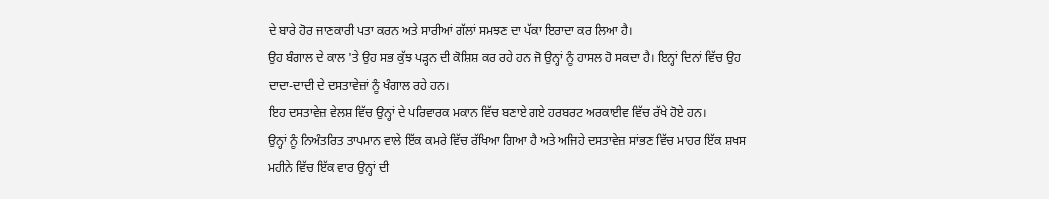ਦੇ ਬਾਰੇ ਹੋਰ ਜਾਣਕਾਰੀ ਪਤਾ ਕਰਨ ਅਤੇ ਸਾਰੀਆਂ ਗੱਲਾਂ ਸਮਝਣ ਦਾ ਪੱਕਾ ਇਰਾਦਾ ਕਰ ਲਿਆ ਹੈ।
ਉਹ ਬੰਗਾਲ ਦੇ ਕਾਲ 'ਤੇ ਉਹ ਸਭ ਕੁੱਝ ਪੜ੍ਹਨ ਦੀ ਕੋਸ਼ਿਸ਼ ਕਰ ਰਹੇ ਹਨ ਜੋ ਉਨ੍ਹਾਂ ਨੂੰ ਹਾਸਲ ਹੋ ਸਕਦਾ ਹੈ। ਇਨ੍ਹਾਂ ਦਿਨਾਂ ਵਿੱਚ ਉਹ ਦਾਦਾ-ਦਾਦੀ ਦੇ ਦਸਤਾਵੇਜ਼ਾਂ ਨੂੰ ਖੰਗਾਲ ਰਹੇ ਹਨ।
ਇਹ ਦਸਤਾਵੇਜ਼ ਵੇਲਸ਼ ਵਿੱਚ ਉਨ੍ਹਾਂ ਦੇ ਪਰਿਵਾਰਕ ਮਕਾਨ ਵਿੱਚ ਬਣਾਏ ਗਏ ਹਰਬਰਟ ਅਰਕਾਈਵ ਵਿੱਚ ਰੱਖੇ ਹੋਏ ਹਨ।
ਉਨ੍ਹਾਂ ਨੂੰ ਨਿਅੰਤਰਿਤ ਤਾਪਮਾਨ ਵਾਲੇ ਇੱਕ ਕਮਰੇ ਵਿੱਚ ਰੱਖਿਆ ਗਿਆ ਹੈ ਅਤੇ ਅਜਿਹੇ ਦਸਤਾਵੇਜ਼ ਸਾਂਭਣ ਵਿੱਚ ਮਾਹਰ ਇੱਕ ਸ਼ਖਸ ਮਹੀਨੇ ਵਿੱਚ ਇੱਕ ਵਾਰ ਉਨ੍ਹਾਂ ਦੀ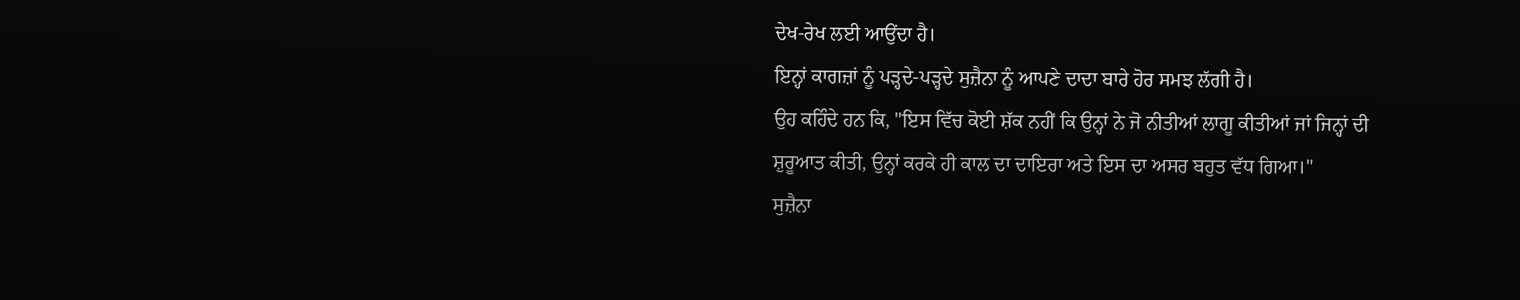ਦੇਖ-ਰੇਖ ਲਈ ਆਉਂਦਾ ਹੈ।
ਇਨ੍ਹਾਂ ਕਾਗਜ਼ਾਂ ਨੂੰ ਪੜ੍ਹਦੇ-ਪੜ੍ਹਦੇ ਸੁਜ਼ੈਨਾ ਨੂੰ ਆਪਣੇ ਦਾਦਾ ਬਾਰੇ ਹੋਰ ਸਮਝ ਲੱਗੀ ਹੈ।
ਉਹ ਕਹਿੰਦੇ ਹਨ ਕਿ, "ਇਸ ਵਿੱਚ ਕੋਈ ਸ਼ੱਕ ਨਹੀਂ ਕਿ ਉਨ੍ਹਾਂ ਨੇ ਜੋ ਨੀਤੀਆਂ ਲਾਗੂ ਕੀਤੀਆਂ ਜਾਂ ਜਿਨ੍ਹਾਂ ਦੀ ਸ਼ੁਰੂਆਤ ਕੀਤੀ, ਉਨ੍ਹਾਂ ਕਰਕੇ ਹੀ ਕਾਲ ਦਾ ਦਾਇਰਾ ਅਤੇ ਇਸ ਦਾ ਅਸਰ ਬਹੁਤ ਵੱਧ ਗਿਆ।"
ਸੁਜ਼ੈਨਾ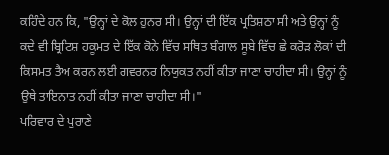ਕਹਿੰਦੇ ਹਨ ਕਿ, "ਉਨ੍ਹਾਂ ਦੇ ਕੋਲ ਹੁਨਰ ਸੀ। ਉਨ੍ਹਾਂ ਦੀ ਇੱਕ ਪ੍ਰਤਿਸ਼ਠਾ ਸੀ ਅਤੇ ਉਨ੍ਹਾਂ ਨੂੰ ਕਦੇ ਵੀ ਬ੍ਰਿਟਿਸ਼ ਹਕੂਮਤ ਦੇ ਇੱਕ ਕੋਨੇ ਵਿੱਚ ਸਥਿਤ ਬੰਗਾਲ ਸੂਬੇ ਵਿੱਚ ਛੇ ਕਰੋੜ ਲੋਕਾਂ ਦੀ ਕਿਸਮਤ ਤੈਅ ਕਰਨ ਲਈ ਗਵਰਨਰ ਨਿਯੁਕਤ ਨਹੀਂ ਕੀਤਾ ਜਾਣਾ ਚਾਹੀਦਾ ਸੀ। ਉਨ੍ਹਾਂ ਨੂੰ ਉਥੇ ਤਾਇਨਾਤ ਨਹੀਂ ਕੀਤਾ ਜਾਣਾ ਚਾਹੀਦਾ ਸੀ।"
ਪਰਿਵਾਰ ਦੇ ਪੁਰਾਣੇ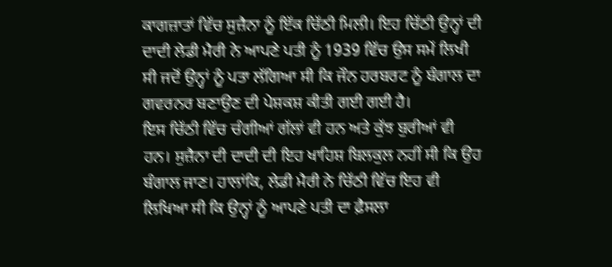ਕਾਗਜ਼ਾਤਾਂ ਵਿੱਚ ਸੁਜ਼ੈਨਾ ਨੂੰ ਇੱਕ ਚਿੱਠੀ ਮਿਲੀ। ਇਹ ਚਿੱਠੀ ਉਨ੍ਹਾਂ ਦੀ ਦਾਦੀ ਲੇਡੀ ਮੈਰੀ ਨੇ ਆਪਣੇ ਪਤੀ ਨੂੰ 1939 ਵਿੱਚ ਉਸ ਸਮੇਂ ਲਿਖੀ ਸੀ ਜਦੋਂ ਉਨ੍ਹਾਂ ਨੂੰ ਪਤਾ ਲੱਗਿਆ ਸੀ ਕਿ ਜੌਨ ਹਰਬਰਟ ਨੂੰ ਬੰਗਾਲ ਦਾ ਗਵਰਨਰ ਬਣਾਉਣ ਦੀ ਪੇਸ਼ਕਸ਼ ਕੀਤੀ ਗਈ ਗਈ ਹੈ।
ਇਸ ਚਿੱਠੀ ਵਿੱਚ ਚੰਗੀਆਂ ਗੱਲਾਂ ਵੀ ਹਨ ਅਤੇ ਕੁੱਝ ਬੁਰੀਆਂ ਵੀ ਹਨ। ਸੁਜ਼ੈਨਾ ਦੀ ਦਾਦੀ ਦੀ ਇਹ ਖਾਹਿਸ਼ ਬਿਲਕੁਲ ਨਹੀਂ ਸੀ ਕਿ ਉਹ ਬੰਗਾਲ ਜਾਣ। ਹਾਲਾਂਕਿ, ਲੇਡੀ ਮੈਰੀ ਨੇ ਚਿੱਠੀ ਵਿੱਚ ਇਹ ਵੀ ਲਿਖਿਆ ਸੀ ਕਿ ਉਨ੍ਹਾਂ ਨੂੰ ਆਪਣੇ ਪਤੀ ਦਾ ਫ਼ੈਸਲਾ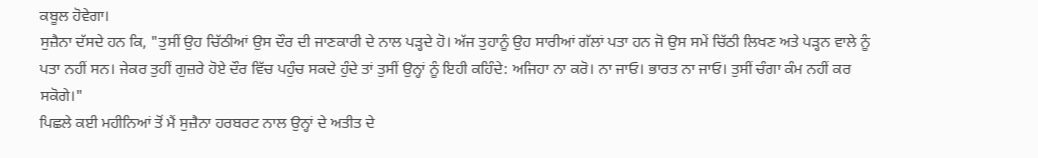ਕਬੂਲ ਹੋਵੇਗਾ।
ਸੁਜ਼ੈਨਾ ਦੱਸਦੇ ਹਨ ਕਿ, "ਤੁਸੀਂ ਉਹ ਚਿੱਠੀਆਂ ਉਸ ਦੌਰ ਦੀ ਜਾਣਕਾਰੀ ਦੇ ਨਾਲ ਪੜ੍ਹਦੇ ਹੋ। ਅੱਜ ਤੁਹਾਨੂੰ ਉਹ ਸਾਰੀਆਂ ਗੱਲਾਂ ਪਤਾ ਹਨ ਜੋ ਉਸ ਸਮੇਂ ਚਿੱਠੀ ਲਿਖਣ ਅਤੇ ਪੜ੍ਹਨ ਵਾਲੇ ਨੂੰ ਪਤਾ ਨਹੀਂ ਸਨ। ਜੇਕਰ ਤੁਹੀਂ ਗੁਜ਼ਰੇ ਹੋਏ ਦੌਰ ਵਿੱਚ ਪਹੁੰਚ ਸਕਦੇ ਹੁੰਦੇ ਤਾਂ ਤੁਸੀਂ ਉਨ੍ਹਾਂ ਨੂੰ ਇਹੀ ਕਹਿੰਦੇ: ਅਜਿਹਾ ਨਾ ਕਰੋ। ਨਾ ਜਾਓ। ਭਾਰਤ ਨਾ ਜਾਓ। ਤੁਸੀਂ ਚੰਗਾ ਕੰਮ ਨਹੀਂ ਕਰ ਸਕੋਗੇ।"
ਪਿਛਲੇ ਕਈ ਮਹੀਨਿਆਂ ਤੋਂ ਮੈਂ ਸੁਜ਼ੈਨਾ ਹਰਬਰਟ ਨਾਲ ਉਨ੍ਹਾਂ ਦੇ ਅਤੀਤ ਦੇ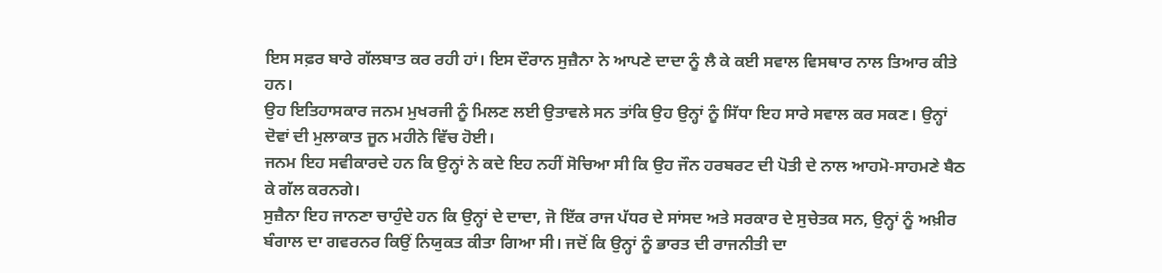ਇਸ ਸਫ਼ਰ ਬਾਰੇ ਗੱਲਬਾਤ ਕਰ ਰਹੀ ਹਾਂ। ਇਸ ਦੌਰਾਨ ਸੁਜ਼ੈਨਾ ਨੇ ਆਪਣੇ ਦਾਦਾ ਨੂੰ ਲੈ ਕੇ ਕਈ ਸਵਾਲ ਵਿਸਥਾਰ ਨਾਲ ਤਿਆਰ ਕੀਤੇ ਹਨ।
ਉਹ ਇਤਿਹਾਸਕਾਰ ਜਨਮ ਮੁਖਰਜੀ ਨੂੰ ਮਿਲਣ ਲਈ ਉਤਾਵਲੇ ਸਨ ਤਾਂਕਿ ਉਹ ਉਨ੍ਹਾਂ ਨੂੰ ਸਿੱਧਾ ਇਹ ਸਾਰੇ ਸਵਾਲ ਕਰ ਸਕਣ। ਉਨ੍ਹਾਂ ਦੋਵਾਂ ਦੀ ਮੁਲਾਕਾਤ ਜੂਨ ਮਹੀਨੇ ਵਿੱਚ ਹੋਈ।
ਜਨਮ ਇਹ ਸਵੀਕਾਰਦੇ ਹਨ ਕਿ ਉਨ੍ਹਾਂ ਨੇ ਕਦੇ ਇਹ ਨਹੀਂ ਸੋਚਿਆ ਸੀ ਕਿ ਉਹ ਜੌਨ ਹਰਬਰਟ ਦੀ ਪੋਤੀ ਦੇ ਨਾਲ ਆਹਮੋ-ਸਾਹਮਣੇ ਬੈਠ ਕੇ ਗੱਲ ਕਰਨਗੇ।
ਸੁਜ਼ੈਨਾ ਇਹ ਜਾਨਣਾ ਚਾਹੁੰਦੇ ਹਨ ਕਿ ਉਨ੍ਹਾਂ ਦੇ ਦਾਦਾ, ਜੋ ਇੱਕ ਰਾਜ ਪੱਧਰ ਦੇ ਸਾਂਸਦ ਅਤੇ ਸਰਕਾਰ ਦੇ ਸੁਚੇਤਕ ਸਨ, ਉਨ੍ਹਾਂ ਨੂੰ ਅਖ਼ੀਰ ਬੰਗਾਲ ਦਾ ਗਵਰਨਰ ਕਿਉਂ ਨਿਯੁਕਤ ਕੀਤਾ ਗਿਆ ਸੀ। ਜਦੋਂ ਕਿ ਉਨ੍ਹਾਂ ਨੂੰ ਭਾਰਤ ਦੀ ਰਾਜਨੀਤੀ ਦਾ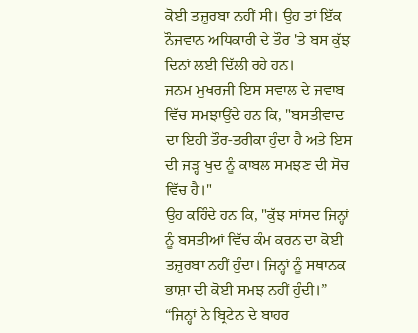ਕੋਈ ਤਜ਼ੁਰਬਾ ਨਹੀਂ ਸੀ। ਉਹ ਤਾਂ ਇੱਕ ਨੌਜਵਾਨ ਅਧਿਕਾਰੀ ਦੇ ਤੌਰ 'ਤੇ ਬਸ ਕੁੱਝ ਦਿਨਾਂ ਲਈ ਦਿੱਲੀ ਰਹੇ ਹਨ।
ਜਨਮ ਮੁਖਰਜੀ ਇਸ ਸਵਾਲ ਦੇ ਜਵਾਬ ਵਿੱਚ ਸਮਝਾਉਂਦੇ ਹਨ ਕਿ, "ਬਸਤੀਵਾਦ ਦਾ ਇਹੀ ਤੌਰ-ਤਰੀਕਾ ਹੁੰਦਾ ਹੈ ਅਤੇ ਇਸ ਦੀ ਜੜ੍ਹ ਖੁਦ ਨੂੰ ਕਾਬਲ ਸਮਝਣ ਦੀ ਸੋਚ ਵਿੱਚ ਹੈ।"
ਉਹ ਕਹਿੰਦੇ ਹਨ ਕਿ, "ਕੁੱਝ ਸਾਂਸਦ ਜਿਨ੍ਹਾਂ ਨੂੰ ਬਸਤੀਆਂ ਵਿੱਚ ਕੰਮ ਕਰਨ ਦਾ ਕੋਈ ਤਜ਼ੁਰਬਾ ਨਹੀਂ ਹੁੰਦਾ। ਜਿਨ੍ਹਾਂ ਨੂੰ ਸਥਾਨਕ ਭਾਸ਼ਾ ਦੀ ਕੋਈ ਸਮਝ ਨਹੀਂ ਹੁੰਦੀ।”
“ਜਿਨ੍ਹਾਂ ਨੇ ਬ੍ਰਿਟੇਨ ਦੇ ਬਾਹਰ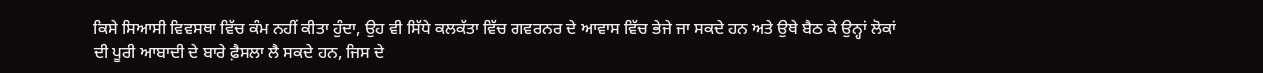ਕਿਸੇ ਸਿਆਸੀ ਵਿਵਸਥਾ ਵਿੱਚ ਕੰਮ ਨਹੀਂ ਕੀਤਾ ਹੁੰਦਾ, ਉਹ ਵੀ ਸਿੱਧੇ ਕਲਕੱਤਾ ਵਿੱਚ ਗਵਰਨਰ ਦੇ ਆਵਾਸ ਵਿੱਚ ਭੇਜੇ ਜਾ ਸਕਦੇ ਹਨ ਅਤੇ ਉਥੇ ਬੈਠ ਕੇ ਉਨ੍ਹਾਂ ਲੋਕਾਂ ਦੀ ਪੂਰੀ ਆਬਾਦੀ ਦੇ ਬਾਰੇ ਫ਼ੈਸਲਾ ਲੈ ਸਕਦੇ ਹਨ, ਜਿਸ ਦੇ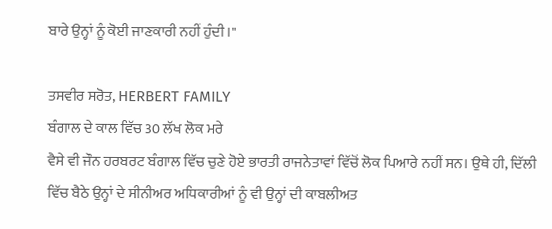ਬਾਰੇ ਉਨ੍ਹਾਂ ਨੂੰ ਕੋਈ ਜਾਣਕਾਰੀ ਨਹੀਂ ਹੁੰਦੀ।"

ਤਸਵੀਰ ਸਰੋਤ, HERBERT FAMILY
ਬੰਗਾਲ ਦੇ ਕਾਲ ਵਿੱਚ 30 ਲੱਖ ਲੋਕ ਮਰੇ
ਵੈਸੇ ਵੀ ਜੌਨ ਹਰਬਰਟ ਬੰਗਾਲ ਵਿੱਚ ਚੁਣੇ ਹੋਏ ਭਾਰਤੀ ਰਾਜਨੇਤਾਵਾਂ ਵਿੱਚੋਂ ਲੋਕ ਪਿਆਰੇ ਨਹੀਂ ਸਨ। ਉਥੇ ਹੀ, ਦਿੱਲੀ ਵਿੱਚ ਬੈਠੇ ਉਨ੍ਹਾਂ ਦੇ ਸੀਨੀਅਰ ਅਧਿਕਾਰੀਆਂ ਨੂੰ ਵੀ ਉਨ੍ਹਾਂ ਦੀ ਕਾਬਲੀਅਤ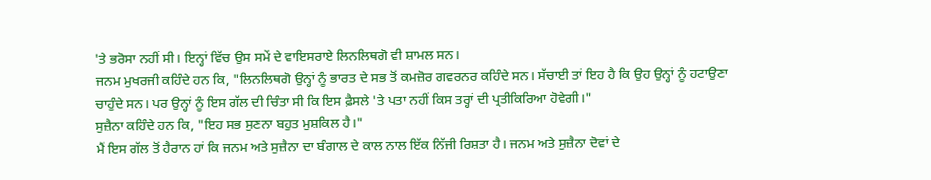'ਤੇ ਭਰੋਸਾ ਨਹੀਂ ਸੀ। ਇਨ੍ਹਾਂ ਵਿੱਚ ਉਸ ਸਮੇਂ ਦੇ ਵਾਇਸਰਾਏ ਲਿਨਲਿਥਗੋ ਵੀ ਸ਼ਾਮਲ ਸਨ।
ਜਨਮ ਮੁਖਰਜੀ ਕਹਿੰਦੇ ਹਨ ਕਿ, "ਲਿਨਲਿਥਗੋ ਉਨ੍ਹਾਂ ਨੂੰ ਭਾਰਤ ਦੇ ਸਭ ਤੋਂ ਕਮਜ਼ੋਰ ਗਵਰਨਰ ਕਹਿੰਦੇ ਸਨ। ਸੱਚਾਈ ਤਾਂ ਇਹ ਹੈ ਕਿ ਉਹ ਉਨ੍ਹਾਂ ਨੂੰ ਹਟਾਉਣਾ ਚਾਹੁੰਦੇ ਸਨ। ਪਰ ਉਨ੍ਹਾਂ ਨੂੰ ਇਸ ਗੱਲ ਦੀ ਚਿੰਤਾ ਸੀ ਕਿ ਇਸ ਫ਼ੈਸਲੇ 'ਤੇ ਪਤਾ ਨਹੀਂ ਕਿਸ ਤਰ੍ਹਾਂ ਦੀ ਪ੍ਰਤੀਕਿਰਿਆ ਹੋਵੇਗੀ।"
ਸੁਜ਼ੈਨਾ ਕਹਿੰਦੇ ਹਨ ਕਿ, "ਇਹ ਸਭ ਸੁਣਨਾ ਬਹੁਤ ਮੁਸ਼ਕਿਲ ਹੈ।"
ਮੈਂ ਇਸ ਗੱਲ ਤੋਂ ਹੈਰਾਨ ਹਾਂ ਕਿ ਜਨਮ ਅਤੇ ਸੁਜ਼ੈਨਾ ਦਾ ਬੰਗਾਲ ਦੇ ਕਾਲ ਨਾਲ ਇੱਕ ਨਿੱਜੀ ਰਿਸ਼ਤਾ ਹੈ। ਜਨਮ ਅਤੇ ਸੁਜ਼ੈਨਾ ਦੋਵਾਂ ਦੇ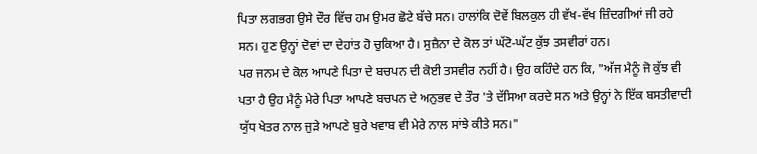ਪਿਤਾ ਲਗਭਗ ਉਸੇ ਦੌਰ ਵਿੱਚ ਹਮ ਉਮਰ ਛੋਟੇ ਬੱਚੇ ਸਨ। ਹਾਲਾਂਕਿ ਦੋਵੇਂ ਬਿਲਕੁਲ ਹੀ ਵੱਖ-ਵੱਖ ਜ਼ਿੰਦਗੀਆਂ ਜੀ ਰਹੇ ਸਨ। ਹੁਣ ਉਨ੍ਹਾਂ ਦੋਵਾਂ ਦਾ ਦੇਹਾਂਤ ਹੋ ਚੁਕਿਆ ਹੈ। ਸੁਜ਼ੈਨਾ ਦੇ ਕੋਲ ਤਾਂ ਘੱਟੋ-ਘੱਟ ਕੁੱਝ ਤਸਵੀਰਾਂ ਹਨ।
ਪਰ ਜਨਮ ਦੇ ਕੋਲ ਆਪਣੇ ਪਿਤਾ ਦੇ ਬਚਪਨ ਦੀ ਕੋਈ ਤਸਵੀਰ ਨਹੀਂ ਹੈ। ਉਹ ਕਹਿੰਦੇ ਹਨ ਕਿ, "ਅੱਜ ਮੈਨੂੰ ਜੋ ਕੁੱਝ ਵੀ ਪਤਾ ਹੈ ਉਹ ਮੈਨੂੰ ਮੇਰੇ ਪਿਤਾ ਆਪਣੇ ਬਚਪਨ ਦੇ ਅਨੁਭਵ ਦੇ ਤੌਰ 'ਤੇ ਦੱਸਿਆ ਕਰਦੇ ਸਨ ਅਤੇ ਉਨ੍ਹਾਂ ਨੇ ਇੱਕ ਬਸਤੀਵਾਦੀ ਯੁੱਧ ਖੇਤਰ ਨਾਲ ਜੁੜੇ ਆਪਣੇ ਬੁਰੇ ਖਵਾਬ ਵੀ ਮੇਰੇ ਨਾਲ ਸਾਂਝੇ ਕੀਤੇ ਸਨ।"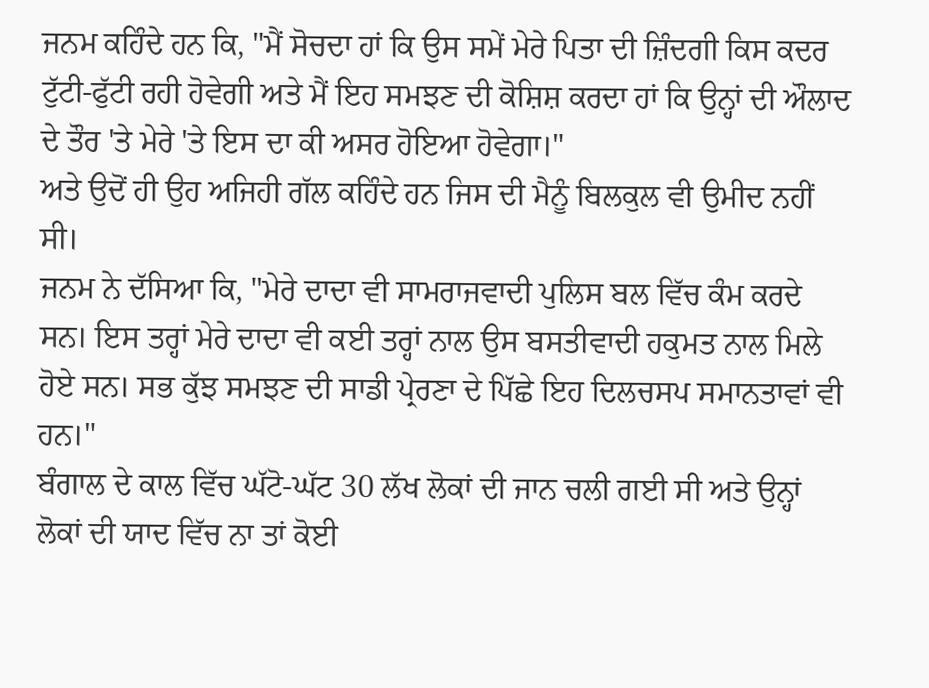ਜਨਮ ਕਹਿੰਦੇ ਹਨ ਕਿ, "ਮੈਂ ਸੋਚਦਾ ਹਾਂ ਕਿ ਉਸ ਸਮੇਂ ਮੇਰੇ ਪਿਤਾ ਦੀ ਜ਼ਿੰਦਗੀ ਕਿਸ ਕਦਰ ਟੁੱਟੀ-ਫੁੱਟੀ ਰਹੀ ਹੋਵੇਗੀ ਅਤੇ ਮੈਂ ਇਹ ਸਮਝਣ ਦੀ ਕੋਸ਼ਿਸ਼ ਕਰਦਾ ਹਾਂ ਕਿ ਉਨ੍ਹਾਂ ਦੀ ਔਲਾਦ ਦੇ ਤੌਰ 'ਤੇ ਮੇਰੇ 'ਤੇ ਇਸ ਦਾ ਕੀ ਅਸਰ ਹੋਇਆ ਹੋਵੇਗਾ।"
ਅਤੇ ਉਦੋਂ ਹੀ ਉਹ ਅਜਿਹੀ ਗੱਲ ਕਹਿੰਦੇ ਹਨ ਜਿਸ ਦੀ ਮੈਨੂੰ ਬਿਲਕੁਲ ਵੀ ਉਮੀਦ ਨਹੀਂ ਸੀ।
ਜਨਮ ਨੇ ਦੱਸਿਆ ਕਿ, "ਮੇਰੇ ਦਾਦਾ ਵੀ ਸਾਮਰਾਜਵਾਦੀ ਪੁਲਿਸ ਬਲ ਵਿੱਚ ਕੰਮ ਕਰਦੇ ਸਨ। ਇਸ ਤਰ੍ਹਾਂ ਮੇਰੇ ਦਾਦਾ ਵੀ ਕਈ ਤਰ੍ਹਾਂ ਨਾਲ ਉਸ ਬਸਤੀਵਾਦੀ ਹਕੁਮਤ ਨਾਲ ਮਿਲੇ ਹੋਏ ਸਨ। ਸਭ ਕੁੱਝ ਸਮਝਣ ਦੀ ਸਾਡੀ ਪ੍ਰੇਰਣਾ ਦੇ ਪਿੱਛੇ ਇਹ ਦਿਲਚਸਪ ਸਮਾਨਤਾਵਾਂ ਵੀ ਹਨ।"
ਬੰਗਾਲ ਦੇ ਕਾਲ ਵਿੱਚ ਘੱਟੋ-ਘੱਟ 30 ਲੱਖ ਲੋਕਾਂ ਦੀ ਜਾਨ ਚਲੀ ਗਈ ਸੀ ਅਤੇ ਉਨ੍ਹਾਂ ਲੋਕਾਂ ਦੀ ਯਾਦ ਵਿੱਚ ਨਾ ਤਾਂ ਕੋਈ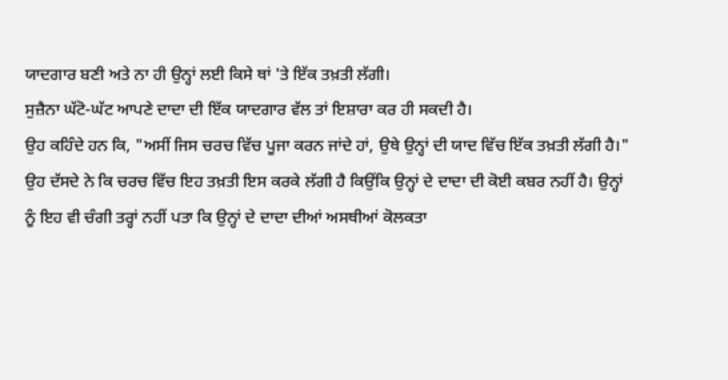ਯਾਦਗਾਰ ਬਣੀ ਅਤੇ ਨਾ ਹੀ ਉਨ੍ਹਾਂ ਲਈ ਕਿਸੇ ਥਾਂ 'ਤੇ ਇੱਕ ਤਖ਼ਤੀ ਲੱਗੀ।
ਸੁਜ਼ੈਨਾ ਘੱਟੋ-ਘੱਟ ਆਪਣੇ ਦਾਦਾ ਦੀ ਇੱਕ ਯਾਦਗਾਰ ਵੱਲ ਤਾਂ ਇਸ਼ਾਰਾ ਕਰ ਹੀ ਸਕਦੀ ਹੈ।
ਉਹ ਕਹਿੰਦੇ ਹਨ ਕਿ, "ਅਸੀਂ ਜਿਸ ਚਰਚ ਵਿੱਚ ਪੂਜਾ ਕਰਨ ਜਾਂਦੇ ਹਾਂ, ਉਥੇ ਉਨ੍ਹਾਂ ਦੀ ਯਾਦ ਵਿੱਚ ਇੱਕ ਤਖ਼ਤੀ ਲੱਗੀ ਹੈ।"
ਉਹ ਦੱਸਦੇ ਨੇ ਕਿ ਚਰਚ ਵਿੱਚ ਇਹ ਤਖ਼ਤੀ ਇਸ ਕਰਕੇ ਲੱਗੀ ਹੈ ਕਿਉਂਕਿ ਉਨ੍ਹਾਂ ਦੇ ਦਾਦਾ ਦੀ ਕੋਈ ਕਬਰ ਨਹੀਂ ਹੈ। ਉਨ੍ਹਾਂ ਨੂੰ ਇਹ ਵੀ ਚੰਗੀ ਤਰ੍ਹਾਂ ਨਹੀਂ ਪਤਾ ਕਿ ਉਨ੍ਹਾਂ ਦੇ ਦਾਦਾ ਦੀਆਂ ਅਸਥੀਆਂ ਕੋਲਕਤਾ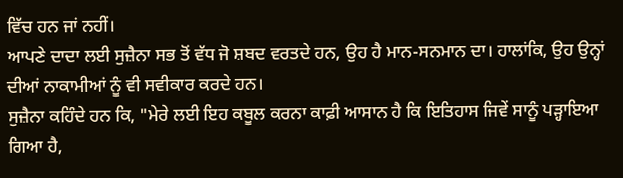ਵਿੱਚ ਹਨ ਜਾਂ ਨਹੀਂ।
ਆਪਣੇ ਦਾਦਾ ਲਈ ਸੁਜ਼ੈਨਾ ਸਭ ਤੋਂ ਵੱਧ ਜੋ ਸ਼ਬਦ ਵਰਤਦੇ ਹਨ, ਉਹ ਹੈ ਮਾਨ-ਸਨਮਾਨ ਦਾ। ਹਾਲਾਂਕਿ, ਉਹ ਉਨ੍ਹਾਂ ਦੀਆਂ ਨਾਕਾਮੀਆਂ ਨੂੰ ਵੀ ਸਵੀਕਾਰ ਕਰਦੇ ਹਨ।
ਸੁਜ਼ੈਨਾ ਕਹਿੰਦੇ ਹਨ ਕਿ, "ਮੇਰੇ ਲਈ ਇਹ ਕਬੂਲ ਕਰਨਾ ਕਾਫ਼ੀ ਆਸਾਨ ਹੈ ਕਿ ਇਤਿਹਾਸ ਜਿਵੇਂ ਸਾਨੂੰ ਪੜ੍ਹਾਇਆ ਗਿਆ ਹੈ,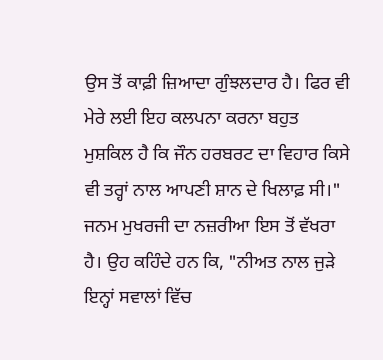ਉਸ ਤੋਂ ਕਾਫ਼ੀ ਜ਼ਿਆਦਾ ਗੁੰਝਲਦਾਰ ਹੈ। ਫਿਰ ਵੀ ਮੇਰੇ ਲਈ ਇਹ ਕਲਪਨਾ ਕਰਨਾ ਬਹੁਤ ਮੁਸ਼ਕਿਲ ਹੈ ਕਿ ਜੌਨ ਹਰਬਰਟ ਦਾ ਵਿਹਾਰ ਕਿਸੇ ਵੀ ਤਰ੍ਹਾਂ ਨਾਲ ਆਪਣੀ ਸ਼ਾਨ ਦੇ ਖਿਲਾਫ਼ ਸੀ।"
ਜਨਮ ਮੁਖਰਜੀ ਦਾ ਨਜ਼ਰੀਆ ਇਸ ਤੋਂ ਵੱਖਰਾ ਹੈ। ਉਹ ਕਹਿੰਦੇ ਹਨ ਕਿ, "ਨੀਅਤ ਨਾਲ ਜੁੜੇ ਇਨ੍ਹਾਂ ਸਵਾਲਾਂ ਵਿੱਚ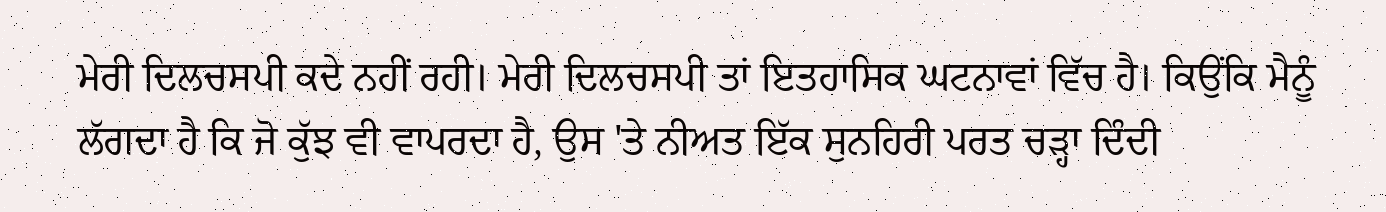ਮੇਰੀ ਦਿਲਚਸਪੀ ਕਦੇ ਨਹੀਂ ਰਹੀ। ਮੇਰੀ ਦਿਲਚਸਪੀ ਤਾਂ ਇਤਹਾਸਿਕ ਘਟਨਾਵਾਂ ਵਿੱਚ ਹੈ। ਕਿਉਂਕਿ ਮੈਨੂੰ ਲੱਗਦਾ ਹੈ ਕਿ ਜੋ ਕੁੱਝ ਵੀ ਵਾਪਰਦਾ ਹੈ, ਉਸ 'ਤੇ ਨੀਅਤ ਇੱਕ ਸੁਨਹਿਰੀ ਪਰਤ ਚੜ੍ਹਾ ਦਿੰਦੀ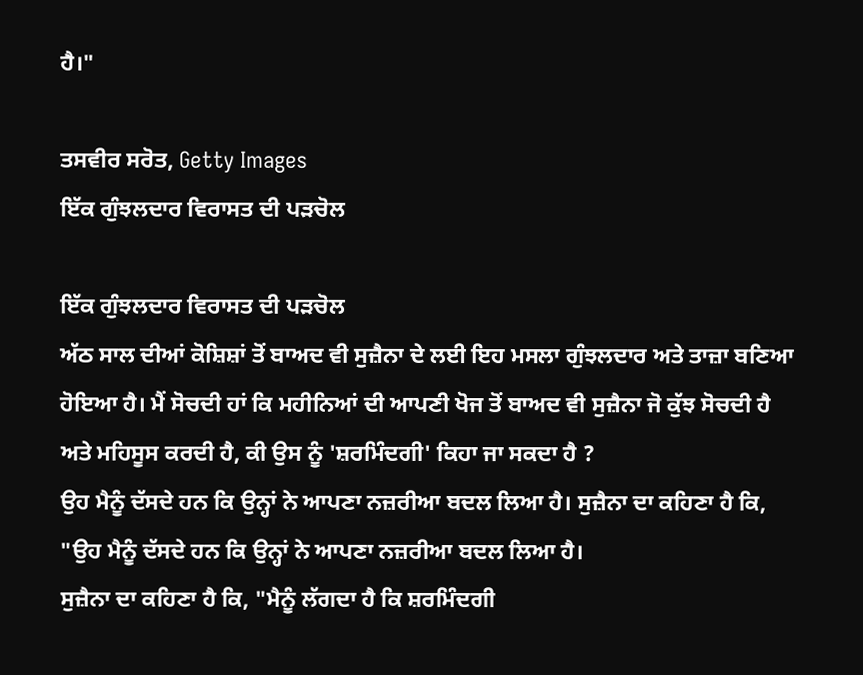ਹੈ।"

ਤਸਵੀਰ ਸਰੋਤ, Getty Images
ਇੱਕ ਗੁੰਝਲਦਾਰ ਵਿਰਾਸਤ ਦੀ ਪੜਚੋਲ

ਇੱਕ ਗੁੰਝਲਦਾਰ ਵਿਰਾਸਤ ਦੀ ਪੜਚੋਲ
ਅੱਠ ਸਾਲ ਦੀਆਂ ਕੋਸ਼ਿਸ਼ਾਂ ਤੋਂ ਬਾਅਦ ਵੀ ਸੁਜ਼ੈਨਾ ਦੇ ਲਈ ਇਹ ਮਸਲਾ ਗੁੰਝਲਦਾਰ ਅਤੇ ਤਾਜ਼ਾ ਬਣਿਆ ਹੋਇਆ ਹੈ। ਮੈਂ ਸੋਚਦੀ ਹਾਂ ਕਿ ਮਹੀਨਿਆਂ ਦੀ ਆਪਣੀ ਖੋਜ ਤੋਂ ਬਾਅਦ ਵੀ ਸੁਜ਼ੈਨਾ ਜੋ ਕੁੱਝ ਸੋਚਦੀ ਹੈ ਅਤੇ ਮਹਿਸੂਸ ਕਰਦੀ ਹੈ, ਕੀ ਉਸ ਨੂੰ 'ਸ਼ਰਮਿੰਦਗੀ' ਕਿਹਾ ਜਾ ਸਕਦਾ ਹੈ ?
ਉਹ ਮੈਨੂੰ ਦੱਸਦੇ ਹਨ ਕਿ ਉਨ੍ਹਾਂ ਨੇ ਆਪਣਾ ਨਜ਼ਰੀਆ ਬਦਲ ਲਿਆ ਹੈ। ਸੁਜ਼ੈਨਾ ਦਾ ਕਹਿਣਾ ਹੈ ਕਿ, "ਉਹ ਮੈਨੂੰ ਦੱਸਦੇ ਹਨ ਕਿ ਉਨ੍ਹਾਂ ਨੇ ਆਪਣਾ ਨਜ਼ਰੀਆ ਬਦਲ ਲਿਆ ਹੈ।
ਸੁਜ਼ੈਨਾ ਦਾ ਕਹਿਣਾ ਹੈ ਕਿ, "ਮੈਨੂੰ ਲੱਗਦਾ ਹੈ ਕਿ ਸ਼ਰਮਿੰਦਗੀ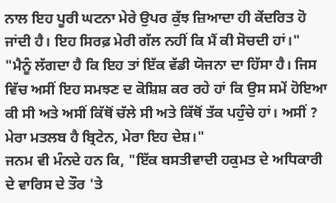ਨਾਲ ਇਹ ਪੂਰੀ ਘਟਨਾ ਮੇਰੇ ਉਪਰ ਕੁੱਝ ਜ਼ਿਆਦਾ ਹੀ ਕੇਂਦਰਿਤ ਹੋ ਜਾਂਦੀ ਹੈ। ਇਹ ਸਿਰਫ਼ ਮੇਰੀ ਗੱਲ ਨਹੀਂ ਕਿ ਮੈਂ ਕੀ ਸੋਚਦੀ ਹਾਂ।"
"ਮੈਨੂੰ ਲੱਗਦਾ ਹੈ ਕਿ ਇਹ ਤਾਂ ਇੱਕ ਵੱਡੀ ਯੋਜਨਾ ਦਾ ਹਿੱਸਾ ਹੈ। ਜਿਸ ਵਿੱਚ ਅਸੀਂ ਇਹ ਸਮਝਣ ਦ ਕੋਸ਼ਿਸ਼ ਕਰ ਰਹੇ ਹਾਂ ਕਿ ਉਸ ਸਮੇਂ ਹੋਇਆ ਕੀ ਸੀ ਅਤੇ ਅਸੀਂ ਕਿੱਥੋਂ ਚੱਲੇ ਸੀ ਅਤੇ ਕਿੱਥੋਂ ਤੱਕ ਪਹੁੰਚੇ ਹਾਂ। ਅਸੀਂ ? ਮੇਰਾ ਮਤਲਬ ਹੈ ਬ੍ਰਿਟੇਨ, ਮੇਰਾ ਇਹ ਦੇਸ਼।"
ਜਨਮ ਵੀ ਮੰਨਦੇ ਹਨ ਕਿ, "ਇੱਕ ਬਸਤੀਵਾਦੀ ਹਕੁਮਤ ਦੇ ਅਧਿਕਾਰੀ ਦੇ ਵਾਰਿਸ ਦੇ ਤੌਰ 'ਤੇ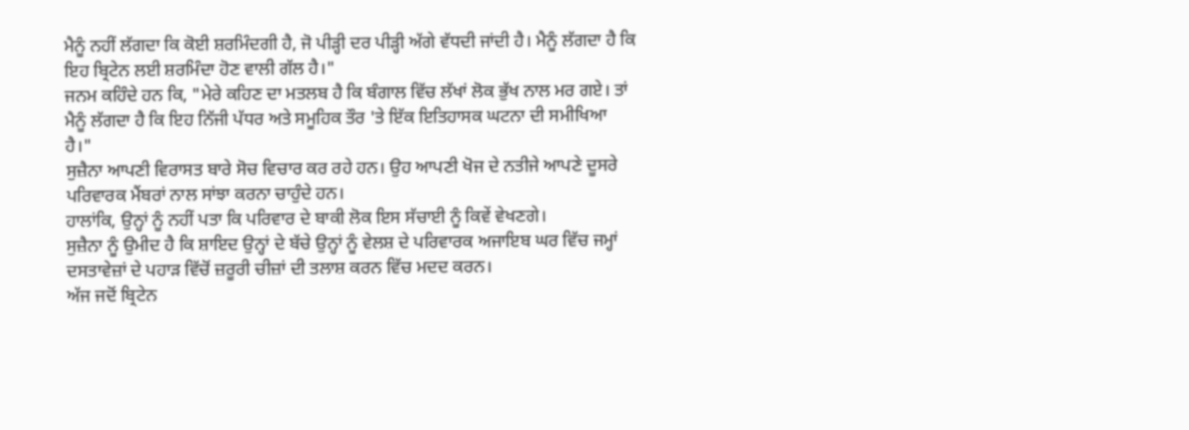ਮੈਨੂੰ ਨਹੀਂ ਲੱਗਦਾ ਕਿ ਕੋਈ ਸ਼ਰਮਿੰਦਗੀ ਹੈ, ਜੋ ਪੀੜ੍ਹੀ ਦਰ ਪੀੜ੍ਹੀ ਅੱਗੇ ਵੱਧਦੀ ਜਾਂਦੀ ਹੈ। ਮੈਨੂੰ ਲੱਗਦਾ ਹੈ ਕਿ ਇਹ ਬ੍ਰਿਟੇਨ ਲਈ ਸ਼ਰਮਿੰਦਾ ਹੋਣ ਵਾਲੀ ਗੱਲ ਹੈ।"
ਜਨਮ ਕਹਿੰਦੇ ਹਨ ਕਿ, "ਮੇਰੇ ਕਹਿਣ ਦਾ ਮਤਲਬ ਹੈ ਕਿ ਬੰਗਾਲ ਵਿੱਚ ਲੱਖਾਂ ਲੋਕ ਭੁੱਖ ਨਾਲ ਮਰ ਗਏ। ਤਾਂ ਮੈਨੂੰ ਲੱਗਦਾ ਹੈ ਕਿ ਇਹ ਨਿੱਜੀ ਪੱਧਰ ਅਤੇ ਸਮੂਹਿਕ ਤੌਰ 'ਤੇ ਇੱਕ ਇਤਿਹਾਸਕ ਘਟਨਾ ਦੀ ਸਮੀਖਿਆ ਹੈ।"
ਸੁਜ਼ੈਨਾ ਆਪਣੀ ਵਿਰਾਸਤ ਬਾਰੇ ਸੋਚ ਵਿਚਾਰ ਕਰ ਰਹੇ ਹਨ। ਉਹ ਆਪਣੀ ਖੋਜ ਦੇ ਨਤੀਜੇ ਆਪਣੇ ਦੂਸਰੇ ਪਰਿਵਾਰਕ ਮੈਂਬਰਾਂ ਨਾਲ ਸਾਂਝਾ ਕਰਨਾ ਚਾਹੁੰਦੇ ਹਨ।
ਹਾਲਾਂਕਿ, ਉਨ੍ਹਾਂ ਨੂੰ ਨਹੀਂ ਪਤਾ ਕਿ ਪਰਿਵਾਰ ਦੇ ਬਾਕੀ ਲੋਕ ਇਸ ਸੱਚਾਈ ਨੂੰ ਕਿਵੇਂ ਵੇਖਣਗੇ।
ਸੁਜ਼ੈਨਾ ਨੂੰ ਉਮੀਦ ਹੈ ਕਿ ਸ਼ਾਇਦ ਉਨ੍ਹਾਂ ਦੇ ਬੱਚੇ ਉਨ੍ਹਾਂ ਨੂੰ ਵੇਲਸ਼ ਦੇ ਪਰਿਵਾਰਕ ਅਜਾਇਬ ਘਰ ਵਿੱਚ ਜਮ੍ਹਾਂ ਦਸਤਾਵੇਜ਼ਾਂ ਦੇ ਪਹਾੜ ਵਿੱਚੋਂ ਜ਼ਰੂਰੀ ਚੀਜ਼ਾਂ ਦੀ ਤਲਾਸ਼ ਕਰਨ ਵਿੱਚ ਮਦਦ ਕਰਨ।
ਅੱਜ ਜਦੋਂ ਬ੍ਰਿਟੇਨ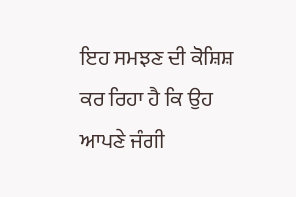ਇਹ ਸਮਝਣ ਦੀ ਕੋਸ਼ਿਸ਼ ਕਰ ਰਿਹਾ ਹੈ ਕਿ ਉਹ ਆਪਣੇ ਜੰਗੀ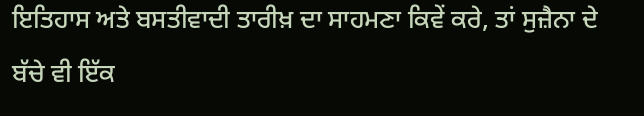ਇਤਿਹਾਸ ਅਤੇ ਬਸਤੀਵਾਦੀ ਤਾਰੀਖ਼ ਦਾ ਸਾਹਮਣਾ ਕਿਵੇਂ ਕਰੇ, ਤਾਂ ਸੁਜ਼ੈਨਾ ਦੇ ਬੱਚੇ ਵੀ ਇੱਕ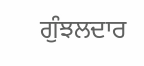ਗੁੰਝਲਦਾਰ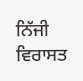ਨਿੱਜੀ ਵਿਰਾਸਤ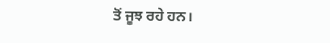ਤੋਂ ਜੂਝ ਰਹੇ ਹਨ।